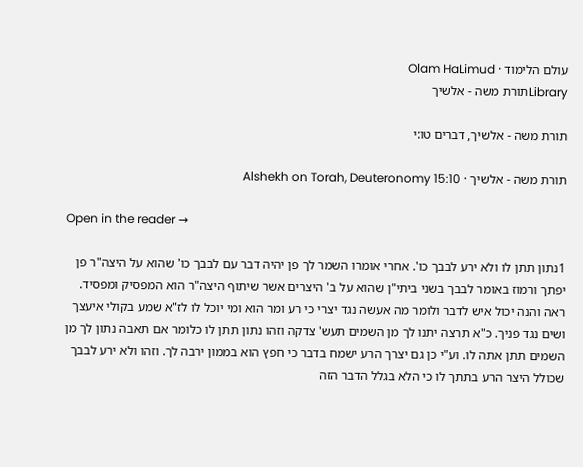עולם הלימוד · Olam HaLimud
Libraryתורת משה - אלשיך

תורת משה - אלשיך, דברים טו:י

תורת משה - אלשיך · Alshekh on Torah, Deuteronomy 15:10

Open in the reader →

1נתון תתן לו ולא ירע לבבך כו'. אחרי אומרו השמר לך פן יהיה דבר עם לבבך כו' שהוא על היצה"ר פן יפתך ורמוז באומר לבבך בשני ביתי"ן שהוא על ב' היצרים אשר שיתוף היצה"ר הוא המפסיק ומפסיד. ראה והנה יכול איש לדבר ולומר מה אעשה נגד יצרי כי רע ומר הוא ומי יוכל לו לז"א שמע בקולי איעצך ושים נגד פניך. כ"א תרצה יתנו לך מן השמים תעש' צדקה וזהו נתון תתן לו כלומר אם תאבה נתון לך מן השמים תתן אתה לו. וע"י כן גם יצרך הרע ישמח בדבר כי חפץ הוא בממון ירבה לך. וזהו ולא ירע לבבך שכולל היצר הרע בתתך לו כי הלא בגלל הדבר הזה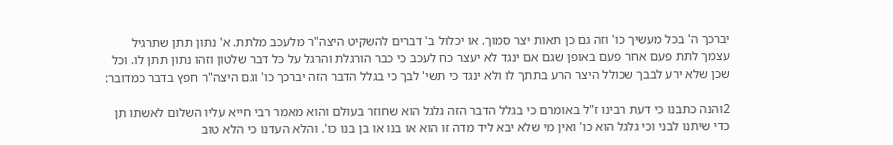יברכך ה' בכל מעשיך כו' וזה גם כן תאות יצר סמוך. או יכלול ב' דברים להשקיט היצה"ר מלעכב מלתת. א' נתון תתן שתרגיל עצמך לתת פעם אחר פעם באופן שגם אם ינגד לא יעצר כח לעכב כי כבר הורגלת והרגל על כל דבר שלטון וזהו נתון תתן לו. וכל שכן שלא ירע לבבך שכולל היצר הרע בתתך לו ולא ינגד כי תשי' לבך כי בגלל הדבר הזה יברכך כו' וגם היצה"ר חפץ בדבר כמדובר:

2והנה כתבנו כי דעת רבינו ז"ל באומרם כי בגלל הדבר הזה גלגל הוא שחוזר בעולם והוא מאמר רבי חייא עליו השלום לאשתו תן כדי שיתנו לבני וכי גלגל הוא כו' ואין מי שלא יבא ליד מדה זו הוא או בנו או בן בנו כו'. והלא העדנו כי הלא טוב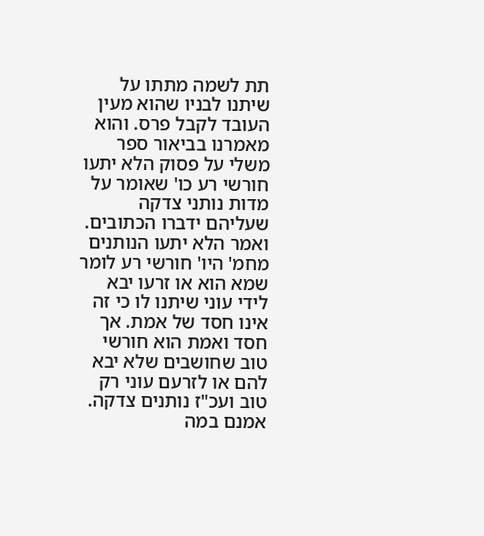תת לשמה מתתו על שיתנו לבניו שהוא מעין העובד לקבל פרס. והוא מאמרנו בביאור ספר משלי על פסוק הלא יתעו חורשי רע כו' שאומר על מדות נותני צדקה שעליהם ידברו הכתובים. ואמר הלא יתעו הנותנים מחמ' היו' חורשי רע לומר שמא הוא או זרעו יבא לידי עוני שיתנו לו כי זה אינו חסד של אמת. אך חסד ואמת הוא חורשי טוב שחושבים שלא יבא להם או לזרעם עוני רק טוב ועכ"ז נותנים צדקה. אמנם במה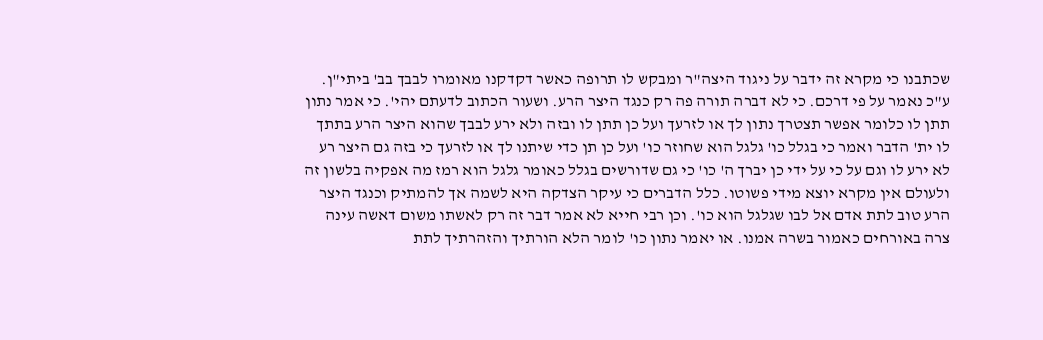שכתבנו כי מקרא זה ידבר על ניגוד היצה"ר ומבקש לו תרופה כאשר דקדקנו מאומרו לבבך בב' ביתי"ן. ע"כ נאמר על פי דרכם. כי לא דברה תורה פה רק כנגד היצר הרע. ושעור הכתוב לדעתם יהי'. כי אמר נתון תתן לו כלומר אפשר תצטרך נתון לך או לזרעך ועל כן תתן לו ובזה ולא ירע לבבך שהוא היצר הרע בתתך לו ית' הדבר ואמר כי בגלל כו' גלגל הוא שחוזר כו' ועל כן תן כדי שיתנו לך או לזרעך כי בזה גם היצר רע לא ירע לו וגם על כי על ידי כן יברך ה' כו' כי גם שדורשים בגלל כאומר גלגל הוא רמז מה אפקיה בלשון זה ולעולם אין מקרא יוצא מידי פשוטו. כלל הדברים כי עיקר הצדקה היא לשמה אך להמתיק וכנגד היצר הרע טוב לתת אדם אל לבו שגלגל הוא כו'. וכן רבי חייא לא אמר דבר זה רק לאשתו משום דאשה עינה צרה באורחים כאמור בשרה אמנו. או יאמר נתון כו' לומר הלא הורתיך והזהרתיך לתת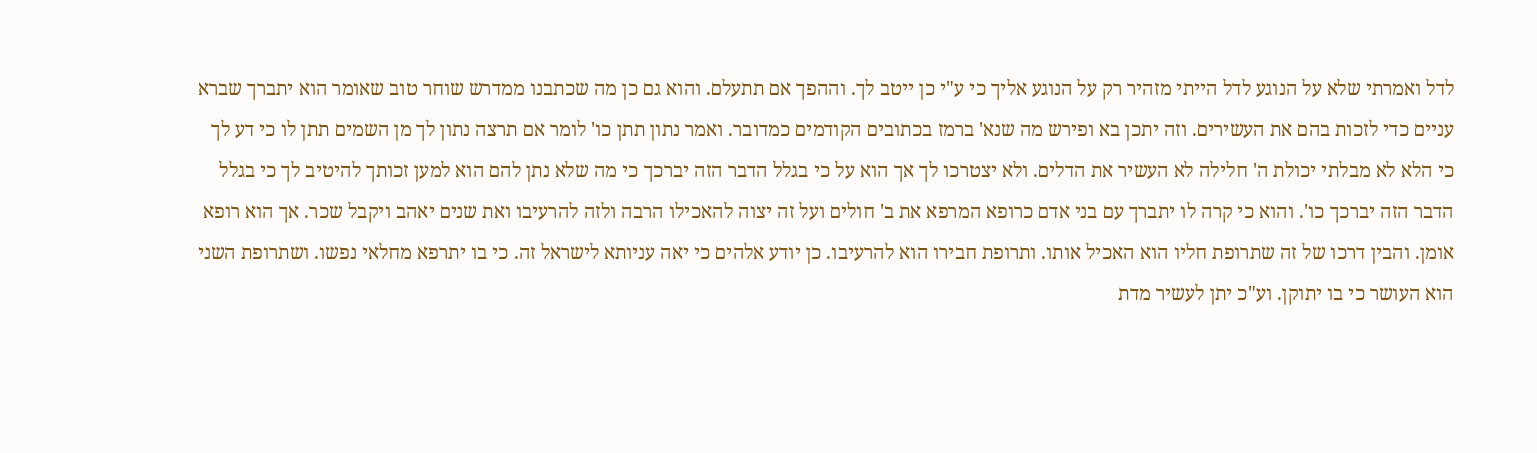לדל ואמרתי שלא על הנוגע לדל הייתי מזהיר רק על הנוגע אליך כי ע"י כן ייטב לך. וההפך אם תתעלם. והוא גם כן מה שכתבנו ממדרש שוחר טוב שאומר הוא יתברך שברא עניים כדי לזכות בהם את העשירים. וזה יתכן בא ופירש מה שנא' ברמז בכתובים הקודמים כמדובר. ואמר נתון תתן כו' לומר אם תרצה נתון לך מן השמים תתן לו כי דע לך כי הלא לא מבלתי יכולת ה' חלילה לא העשיר את הדלים. ולא יצטרכו לך אך הוא על כי בגלל הדבר הזה יברכך כי מה שלא נתן להם הוא למען זכותך להיטיב לך כי בגלל הדבר הזה יברכך כו'. והוא כי קרה לו יתברך עם בני אדם כרופא המרפא את ב' חולים ועל זה יצוה להאכילו הרבה ולזה להרעיבו ואת שנים יאהב ויקבל שכר. אך הוא רופא אומן. והבין דרכו של זה שתרופת חליו הוא האכיל אותו. ותרופת חבירו הוא להרעיבו. כן יודע אלהים כי יאה עניותא לישראל זה. כי בו יתרפא מחלאי נפשו. ושתרופת השני הוא העושר כי בו יתוקן. וע"כ יתן לעשיר מדת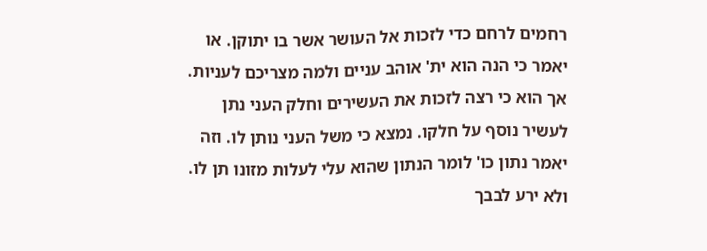רחמים לרחם כדי לזכות אל העושר אשר בו יתוקן. או יאמר כי הנה הוא ית' אוהב עניים ולמה מצריכם לעניות. אך הוא כי רצה לזכות את העשירים וחלק העני נתן לעשיר נוסף על חלקו. נמצא כי משל העני נותן לו. וזה יאמר נתון כו' לומר הנתון שהוא עלי לעלות מזונו תן לו. ולא ירע לבבך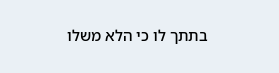בתתך לו כי הלא משלו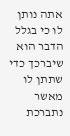אתה נותן לו כי בגלל הדבר הוא שיברכך כדי שתתן לו מאשר נתברכת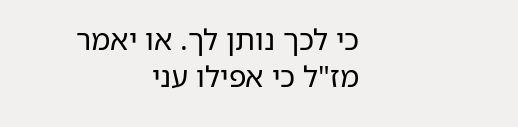כי לכך נותן לך. או יאמר מז"ל כי אפילו עני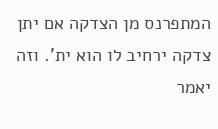המתפרנס מן הצדקה אם יתן צדקה ירחיב לו הוא ית'. וזה יאמר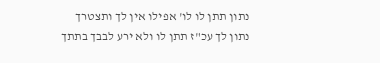נתון תתן לו לו' אפילו אין לך ותצטרך נתון לך עכ"ז תתן לו ולא ירע לבבך בתתך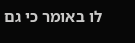לו באומר כי גם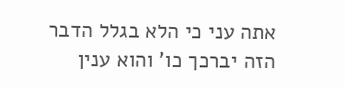אתה עני כי הלא בגלל הדבר הזה יברכך כו' והוא ענין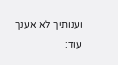וענותיך לא אענך עוד: